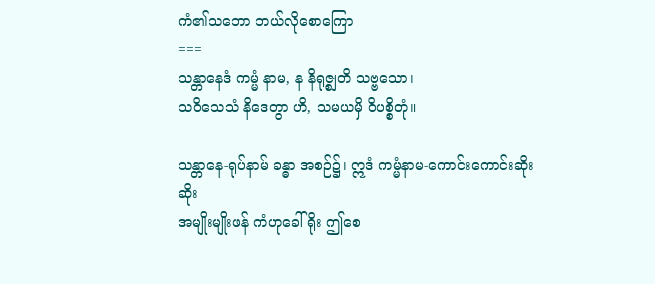ကံ၏သဘော ဘယ်လိုစောကြော
===
သန္တာနေဒံ ကမ္မံ နာမ, န နိရုဇ္စျတိ သဗ္ဗသော၊
သဝိသေသံ နိဒေတွာ ဟိ, သမယမှိ ဝိပစ္စိတုံ။

သန္တာနေ-ရုပ်နာမ် ခန္ဓာ အစဉ်၌၊ ဣဒံ ကမ္မံနာမ-ကောင်းကောင်းဆိုးဆိုး
အမျိုးမျိုးဖန် ကံဟုခေါ်ရိုး ဤစေ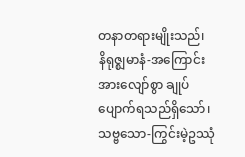တနာတရားမျိုးသည်၊
နိရုဇ္စျမာနံ-အကြောင်းအားလျော်စွာ ချုပ်ပျောက်ရသည်ရှိသော်၊
သဗ္ဗသော-ကြွင်းမဲ့ဥဿုံ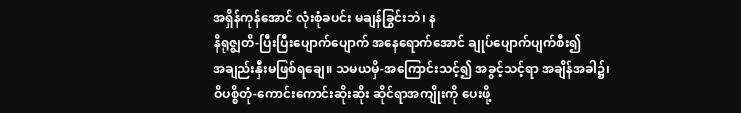အရှိန်ကုန်အောင် လုံးစုံခပင်း မချန်ခြွင်းဘဲ၊ န
နိရုဇ္စျတိ-ပြီးပြီးပျောက်ပျောက် အနေရောက်အောင် ချုပ်ပျောက်ပျက်စီး၍
အချည်းနှီးမဖြစ်ရချေ။ သမယမှိ-အကြောင်းသင့်၍ အခွင့်သင့်ရာ အချိန်အခါ၌၊
ဝိပစ္စိတုံ-ကောင်းကောင်းဆိုးဆိုး ဆိုင်ရာအကျိုးကို ပေးဖို့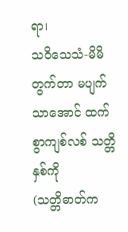ရာ၊
သဝိသေသံ-မိမိတွက်တာ မပျက်သာအောင် ထက်စွာကျစ်လစ် သတ္တိနှစ်ကို
(သတ္တိဓာတ်က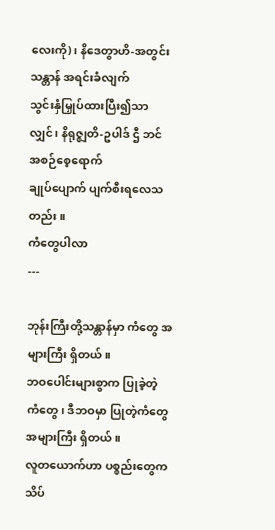လေးကို)၊ နိဒေတွာဟိ-အတွင်းသန္တာန် အရင်းခံလျက်
သွင်းနှံမြှုပ်ထားပြီး၍သာလျှင်၊ နိရုဇ္စျတိ-ဥပါဒ် ဌီ ဘင် အစဉ်စေ့ရောက်
ချုပ်ပျောက် ပျက်စီးရလေသတည်း။
ကံတွေပါလာ
---

ဘုန်းကြီးတို့သန္တာန်မှာ ကံတွေ အများကြီး ရှိတယ်။
ဘဝပေါင်းများစွာက ပြုခဲ့တဲ့ ကံတွေ၊ ဒီဘဝမှာ ပြုတဲ့ကံတွေ အများကြီး ရှိတယ်။
လူတယောက်ဟာ ပစ္စည်းတွေက သိပ်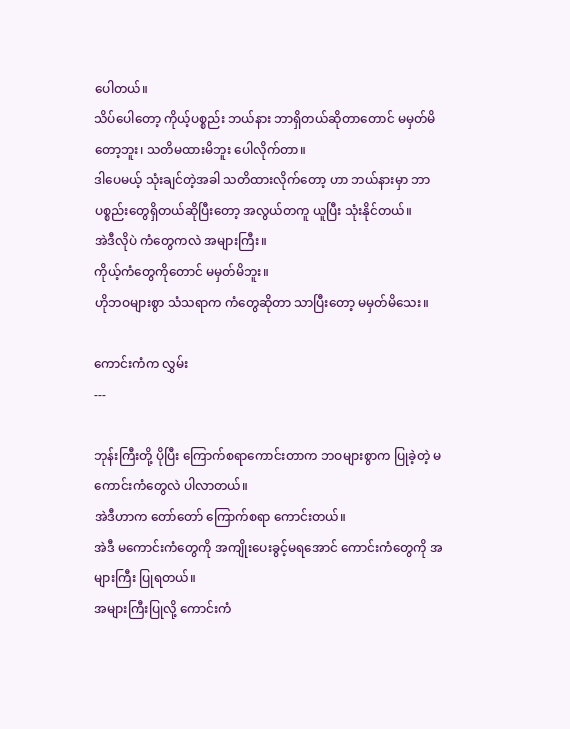ပေါတယ်။
သိပ်ပေါတော့ ကိုယ့်ပစ္စည်း ဘယ်နား ဘာရှိတယ်ဆိုတာတောင် မမှတ်မိတော့ဘူး၊ သတိမထားမိဘူး ပေါလိုက်တာ။
ဒါပေမယ့် သုံးချင်တဲ့အခါ သတိထားလိုက်တော့ ဟာ ဘယ်နားမှာ ဘာပစ္စည်းတွေရှိတယ်ဆိုပြီးတော့ အလွယ်တကူ ယူပြီး သုံးနိုင်တယ်။
အဲဒီလိုပဲ ကံတွေကလဲ အများကြီး။
ကိုယ့်ကံတွေကိုတောင် မမှတ်မိဘူး။
ဟိုဘဝများစွာ သံသရာက ကံတွေဆိုတာ သာပြီးတော့ မမှတ်မိသေး။

ကောင်းကံက လွှမ်း
---

ဘုန်းကြီးတို့ ပိုပြီး ကြောက်စရာကောင်းတာက ဘဝများစွာက ပြုခဲ့တဲ့ မကောင်းကံတွေလဲ ပါလာတယ်။
အဲဒီဟာက တော်တော် ကြောက်စရာ ကောင်းတယ်။
အဲဒီ မကောင်းကံတွေကို အကျိုးပေးခွင့်မရအောင် ကောင်းကံတွေကို အများကြီး ပြုရတယ်။
အများကြီးပြုလို့ ကောင်းကံ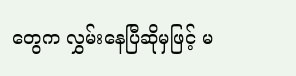တွေက လွှမ်းနေပြီဆိုမှဖြင့် မ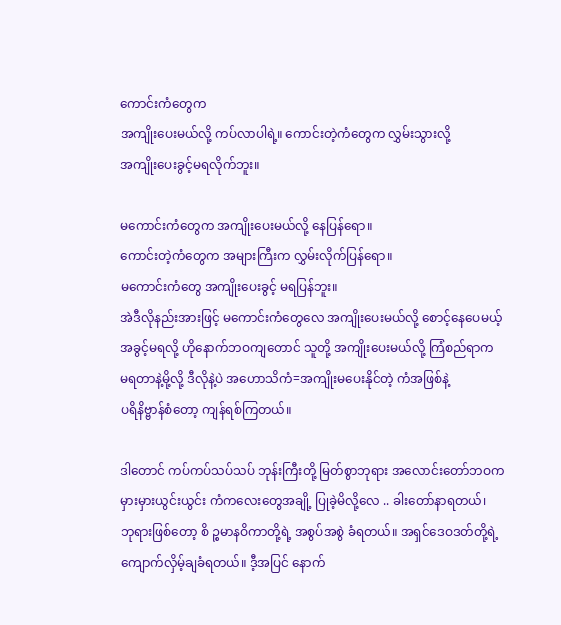ကောင်းကံတွေက
အကျိုးပေးမယ်လို့ ကပ်လာပါရဲ့။ ကောင်းတဲ့ကံတွေက လွှမ်းသွားလို့
အကျိုးပေးခွင့်မရလိုက်ဘူး။

မကောင်းကံတွေက အကျိုးပေးမယ်လို့ နေပြန်ရော။
ကောင်းတဲ့ကံတွေက အများကြီးက လွှမ်းလိုက်ပြန်ရော။
မကောင်းကံတွေ အကျိုးပေးခွင့် မရပြန်ဘူး။
အဲဒီလိုနည်းအားဖြင့် မကောင်းကံတွေလေ အကျိုးပေးမယ်လို့ စောင့်နေပေမယ့်
အခွင့်မရလို့ ဟိုနောက်ဘဝကျတောင် သူတို့ အကျိုးပေးမယ်လို့ ကြံစည်ရာက
မရတာနဲ့မို့လို့ ဒီလိုနဲ့ပဲ အဟောသိကံ=အကျိုးမပေးနိုင်တဲ့ ကံအဖြစ်နဲ့
ပရိနိဗ္ဗာန်စံတော့ ကျန်ရစ်ကြတယ်။

ဒါတောင် ကပ်ကပ်သပ်သပ် ဘုန်းကြီးတို့ မြတ်စွာဘုရား အလောင်းတော်ဘဝက
မှားမှားယွင်းယွင်း ကံကလေးတွေအချို့ ပြုခဲ့မိလို့လေ .. ခါးတော်နာရတယ်၊
ဘုရားဖြစ်တော့ စိ ဉ္စမာနဝိကာတို့ရဲ့ အစွပ်အစွဲ ခံရတယ်။ အရှင်ဒေဝဒတ်တို့ရဲ့
ကျောက်လှိမ့်ချခံရတယ်။ ဒီ့အပြင် နောက်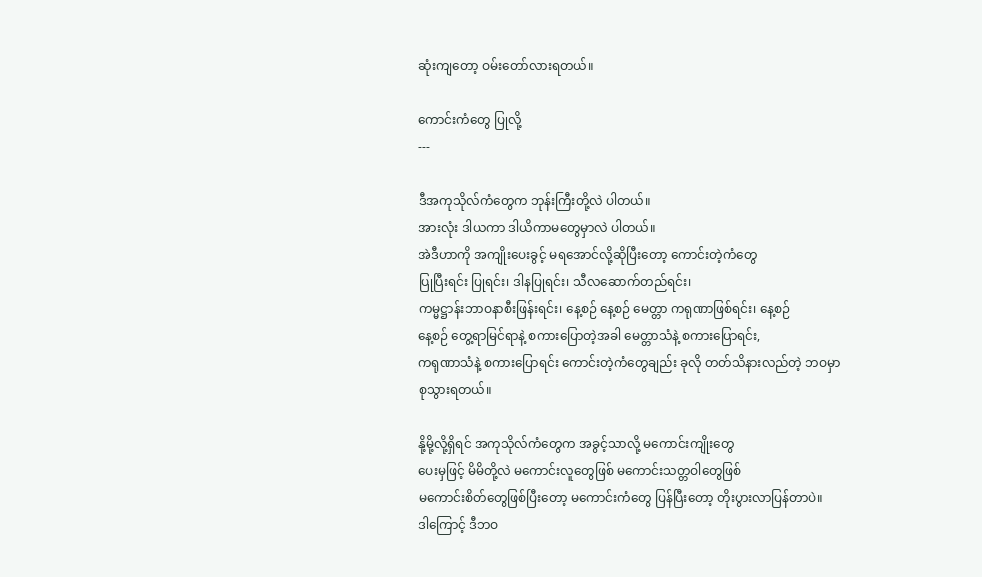ဆုံးကျတော့ ဝမ်းတော်လားရတယ်။

ကောင်းကံတွေ ပြုလို့
---

ဒီအကုသိုလ်ကံတွေက ဘုန်းကြီးတို့လဲ ပါတယ်။
အားလုံး ဒါယကာ ဒါယိကာမတွေမှာလဲ ပါတယ်။
အဲဒီဟာကို အကျိုးပေးခွင့် မရအောင်လို့ဆိုပြီးတော့ ကောင်းတဲ့ကံတွေ
ပြုပြီးရင်း ပြုရင်း၊ ဒါနပြုရင်း၊ သီလဆောက်တည်ရင်း၊
ကမ္မဋ္ဌာန်းဘာဝနာစီးဖြန်းရင်း၊ နေ့စဉ် နေ့စဉ် မေတ္တာ ကရုဏာဖြစ်ရင်း၊ နေ့စဉ်
နေ့စဉ် တွေ့ရာမြင်ရာနဲ့ စကားပြောတဲ့အခါ မေတ္တာသံနဲ့ စကားပြောရင်း,
ကရုဏာသံနဲ့ စကားပြောရင်း ကောင်းတဲ့ကံတွေချည်း ခုလို တတ်သိနားလည်တဲ့ ဘဝမှာ
စုသွားရတယ်။

နို့မို့လို့ရှိရင် အကုသိုလ်ကံတွေက အခွင့်သာလို့ မကောင်းကျိုးတွေ
ပေးမှဖြင့် မိမိတို့လဲ မကောင်းလူတွေဖြစ် မကောင်းသတ္တဝါတွေဖြစ်
မကောင်းစိတ်တွေဖြစ်ပြီးတော့ မကောင်းကံတွေ ပြန်ပြီးတော့ တိုးပွားလာပြန်တာပဲ။
ဒါကြောင့် ဒီဘဝ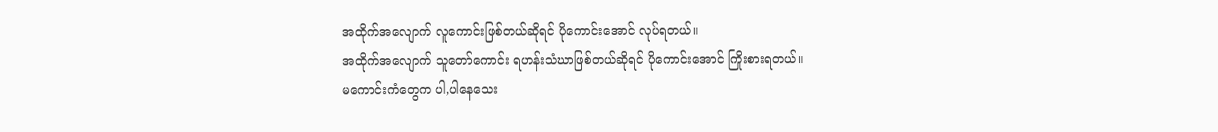အထိုက်အလျောက် လူကောင်းဖြစ်တယ်ဆိုရင် ပိုကောင်းအောင် လုပ်ရတယ်။
အထိုက်အလျောက် သူတော်ကောင်း ရဟန်းသံဃာဖြစ်တယ်ဆိုရင် ပိုကောင်းအောင် ကြိုးစားရတယ်။
မကောင်းကံတွေက ပါ,ပါနေသေး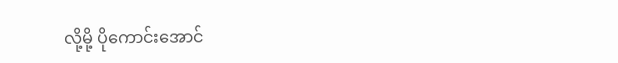လို့မို့ ပိုကောင်းအောင်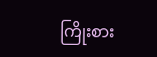ကြိုးစား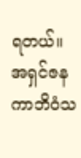ရတယ်။
အရှင်ဇနကာဘိဝံသ